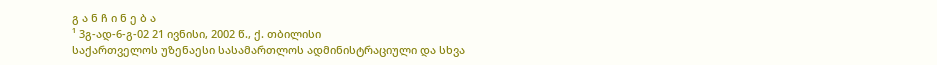გ ა ნ ჩ ი ნ ე ბ ა
¹ 3გ-ად-6-გ-02 21 ივნისი, 2002 წ., ქ. თბილისი
საქართველოს უზენაესი სასამართლოს ადმინისტრაციული და სხვა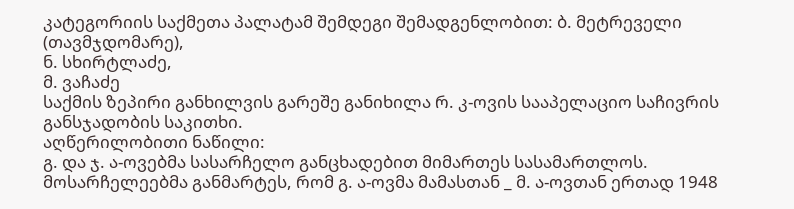კატეგორიის საქმეთა პალატამ შემდეგი შემადგენლობით: ბ. მეტრეველი (თავმჯდომარე),
ნ. სხირტლაძე,
მ. ვაჩაძე
საქმის ზეპირი განხილვის გარეშე განიხილა რ. კ-ოვის სააპელაციო საჩივრის განსჯადობის საკითხი.
აღწერილობითი ნაწილი:
გ. და ჯ. ა-ოვებმა სასარჩელო განცხადებით მიმართეს სასამართლოს. მოსარჩელეებმა განმარტეს, რომ გ. ა-ოვმა მამასთან _ მ. ა-ოვთან ერთად 1948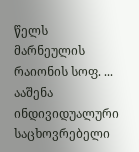წელს მარნეულის რაიონის სოფ. ... ააშენა ინდივიდუალური საცხოვრებელი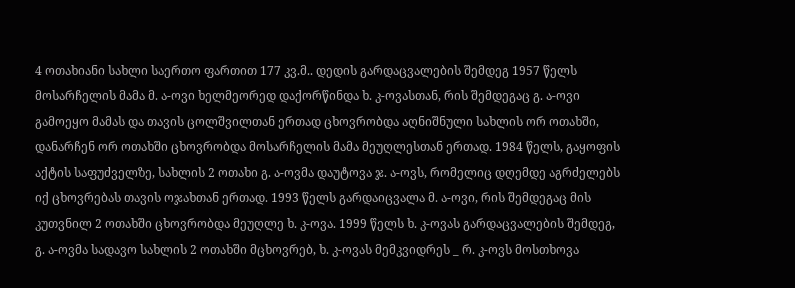4 ოთახიანი სახლი საერთო ფართით 177 კვ.მ.. დედის გარდაცვალების შემდეგ 1957 წელს მოსარჩელის მამა მ. ა-ოვი ხელმეორედ დაქორწინდა ხ. კ-ოვასთან, რის შემდეგაც გ. ა-ოვი გამოეყო მამას და თავის ცოლშვილთან ერთად ცხოვრობდა აღნიშნული სახლის ორ ოთახში, დანარჩენ ორ ოთახში ცხოვრობდა მოსარჩელის მამა მეუღლესთან ერთად. 1984 წელს, გაყოფის აქტის საფუძველზე, სახლის 2 ოთახი გ. ა-ოვმა დაუტოვა ჯ. ა-ოვს, რომელიც დღემდე აგრძელებს იქ ცხოვრებას თავის ოჯახთან ერთად. 1993 წელს გარდაიცვალა მ. ა-ოვი, რის შემდეგაც მის კუთვნილ 2 ოთახში ცხოვრობდა მეუღლე ხ. კ-ოვა. 1999 წელს ხ. კ-ოვას გარდაცვალების შემდეგ, გ. ა-ოვმა სადავო სახლის 2 ოთახში მცხოვრებ, ხ. კ-ოვას მემკვიდრეს _ რ. კ-ოვს მოსთხოვა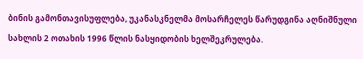ბინის გამონთავისუფლება, უკანასკნელმა მოსარჩელეს წარუდგინა აღნიშნული სახლის 2 ოთახის 1996 წლის ნასყიდობის ხელშეკრულება.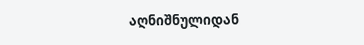აღნიშნულიდან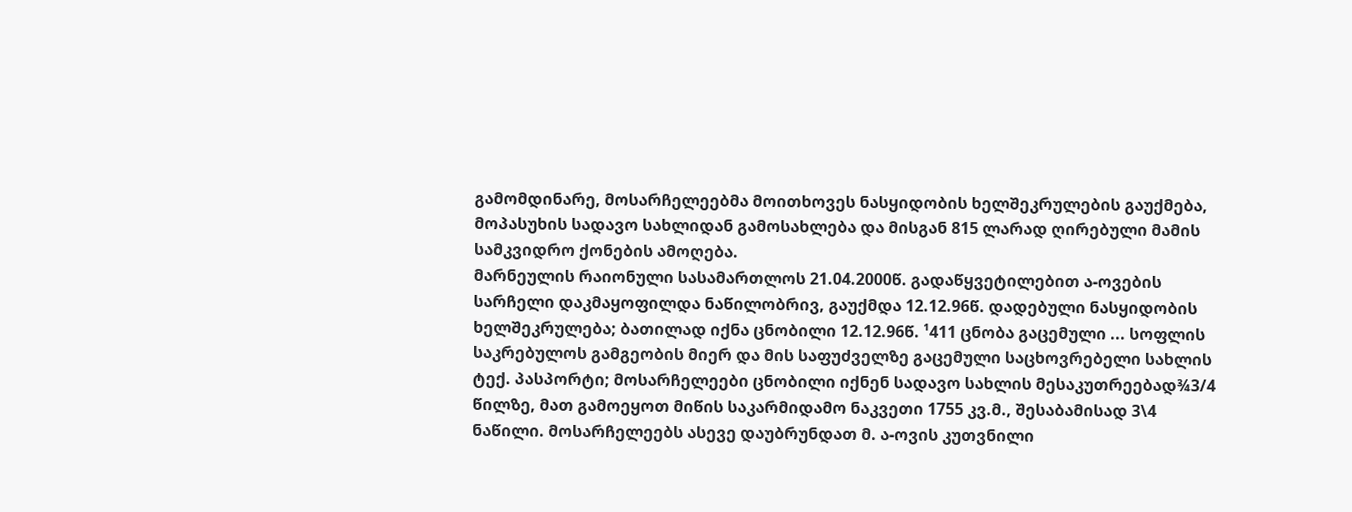გამომდინარე, მოსარჩელეებმა მოითხოვეს ნასყიდობის ხელშეკრულების გაუქმება, მოპასუხის სადავო სახლიდან გამოსახლება და მისგან 815 ლარად ღირებული მამის სამკვიდრო ქონების ამოღება.
მარნეულის რაიონული სასამართლოს 21.04.2000წ. გადაწყვეტილებით ა-ოვების სარჩელი დაკმაყოფილდა ნაწილობრივ, გაუქმდა 12.12.96წ. დადებული ნასყიდობის ხელშეკრულება; ბათილად იქნა ცნობილი 12.12.96წ. ¹411 ცნობა გაცემული ... სოფლის საკრებულოს გამგეობის მიერ და მის საფუძველზე გაცემული საცხოვრებელი სახლის ტექ. პასპორტი; მოსარჩელეები ცნობილი იქნენ სადავო სახლის მესაკუთრეებად¾3/4 წილზე, მათ გამოეყოთ მიწის საკარმიდამო ნაკვეთი 1755 კვ.მ., შესაბამისად 3\4 ნაწილი. მოსარჩელეებს ასევე დაუბრუნდათ მ. ა-ოვის კუთვნილი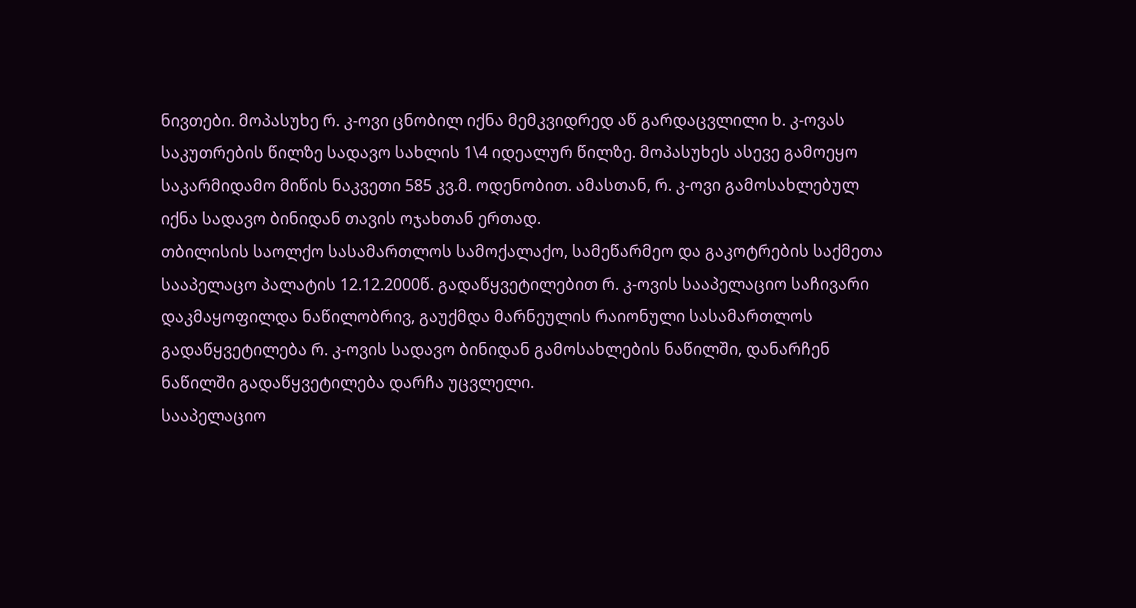ნივთები. მოპასუხე რ. კ-ოვი ცნობილ იქნა მემკვიდრედ აწ გარდაცვლილი ხ. კ-ოვას საკუთრების წილზე სადავო სახლის 1\4 იდეალურ წილზე. მოპასუხეს ასევე გამოეყო საკარმიდამო მიწის ნაკვეთი 585 კვ.მ. ოდენობით. ამასთან, რ. კ-ოვი გამოსახლებულ იქნა სადავო ბინიდან თავის ოჯახთან ერთად.
თბილისის საოლქო სასამართლოს სამოქალაქო, სამეწარმეო და გაკოტრების საქმეთა სააპელაცო პალატის 12.12.2000წ. გადაწყვეტილებით რ. კ-ოვის სააპელაციო საჩივარი დაკმაყოფილდა ნაწილობრივ, გაუქმდა მარნეულის რაიონული სასამართლოს გადაწყვეტილება რ. კ-ოვის სადავო ბინიდან გამოსახლების ნაწილში, დანარჩენ ნაწილში გადაწყვეტილება დარჩა უცვლელი.
სააპელაციო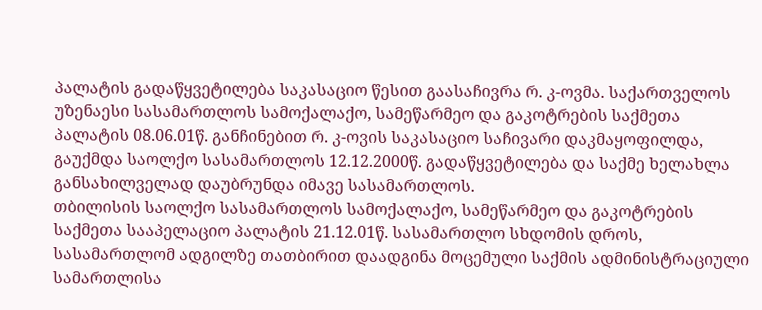პალატის გადაწყვეტილება საკასაციო წესით გაასაჩივრა რ. კ-ოვმა. საქართველოს უზენაესი სასამართლოს სამოქალაქო, სამეწარმეო და გაკოტრების საქმეთა პალატის 08.06.01წ. განჩინებით რ. კ-ოვის საკასაციო საჩივარი დაკმაყოფილდა, გაუქმდა საოლქო სასამართლოს 12.12.2000წ. გადაწყვეტილება და საქმე ხელახლა განსახილველად დაუბრუნდა იმავე სასამართლოს.
თბილისის საოლქო სასამართლოს სამოქალაქო, სამეწარმეო და გაკოტრების საქმეთა სააპელაციო პალატის 21.12.01წ. სასამართლო სხდომის დროს, სასამართლომ ადგილზე თათბირით დაადგინა მოცემული საქმის ადმინისტრაციული სამართლისა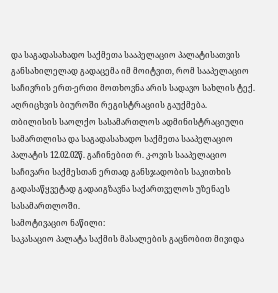და საგადასახადო საქმეთა სააპელაციო პალატისათვის განსახილელად გადაცემა იმ მოიტვით, რომ სააპელაციო საჩივრის ერთ-ერთი მოთხოვნა არის სადავო სახლის ტექ. აღრიცხვის ბიუროში რეგისტრაციის გაუქმება.
თბილისის საოლქო სასამართლოს ადმინისტრაციული სამართლისა და საგადასახადო საქმეთა სააპელაციო პალატის 12.02.02წ. გაჩინებით რ. კ-ოვის სააპელაციო საჩივარი საქმესთან ერთად განსჯადობის საკითხის გადასაწყვეტად გადაიგზავნა საქართველოს უზენაეს სასამართლოში.
სამოტივაციო ნაწილი:
საკასაციო პალატა საქმის მასალების გაცნობით მივიდა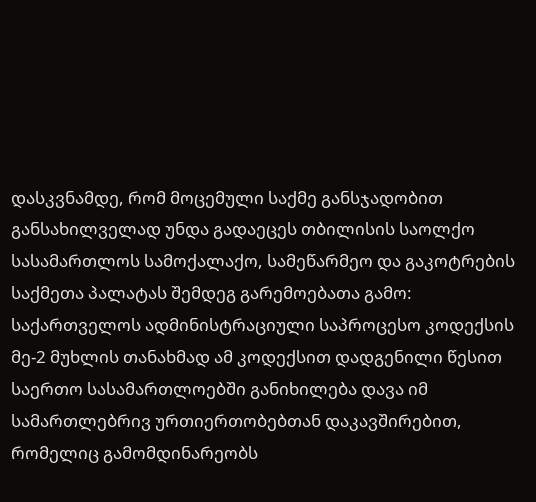დასკვნამდე, რომ მოცემული საქმე განსჯადობით განსახილველად უნდა გადაეცეს თბილისის საოლქო სასამართლოს სამოქალაქო, სამეწარმეო და გაკოტრების საქმეთა პალატას შემდეგ გარემოებათა გამო:
საქართველოს ადმინისტრაციული საპროცესო კოდექსის მე-2 მუხლის თანახმად ამ კოდექსით დადგენილი წესით საერთო სასამართლოებში განიხილება დავა იმ სამართლებრივ ურთიერთობებთან დაკავშირებით, რომელიც გამომდინარეობს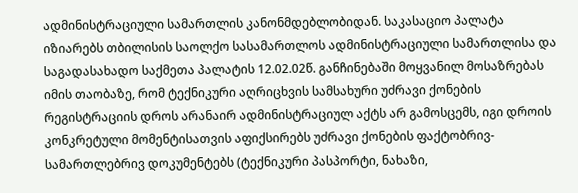ადმინისტრაციული სამართლის კანონმდებლობიდან. საკასაციო პალატა იზიარებს თბილისის საოლქო სასამართლოს ადმინისტრაციული სამართლისა და საგადასახადო საქმეთა პალატის 12.02.02წ. განჩინებაში მოყვანილ მოსაზრებას იმის თაობაზე, რომ ტექნიკური აღრიცხვის სამსახური უძრავი ქონების რეგისტრაციის დროს არანაირ ადმინისტრაციულ აქტს არ გამოსცემს, იგი დროის კონკრეტული მომენტისათვის აფიქსირებს უძრავი ქონების ფაქტობრივ-სამართლებრივ დოკუმენტებს (ტექნიკური პასპორტი, ნახაზი,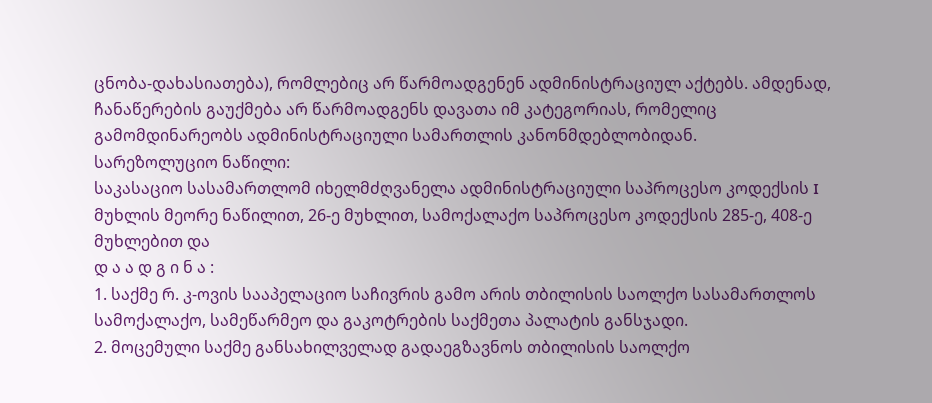ცნობა-დახასიათება), რომლებიც არ წარმოადგენენ ადმინისტრაციულ აქტებს. ამდენად, ჩანაწერების გაუქმება არ წარმოადგენს დავათა იმ კატეგორიას, რომელიც გამომდინარეობს ადმინისტრაციული სამართლის კანონმდებლობიდან.
სარეზოლუციო ნაწილი:
საკასაციო სასამართლომ იხელმძღვანელა ადმინისტრაციული საპროცესო კოდექსის I მუხლის მეორე ნაწილით, 26-ე მუხლით, სამოქალაქო საპროცესო კოდექსის 285-ე, 408-ე მუხლებით და
დ ა ა დ გ ი ნ ა :
1. საქმე რ. კ-ოვის სააპელაციო საჩივრის გამო არის თბილისის საოლქო სასამართლოს სამოქალაქო, სამეწარმეო და გაკოტრების საქმეთა პალატის განსჯადი.
2. მოცემული საქმე განსახილველად გადაეგზავნოს თბილისის საოლქო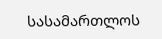სასამართლოს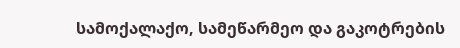სამოქალაქო, სამეწარმეო და გაკოტრების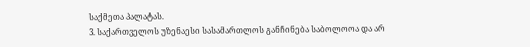საქმეთა პალატას.
3. საქართველოს უზენაესი სასამართლოს განჩინება საბოლოოა და არ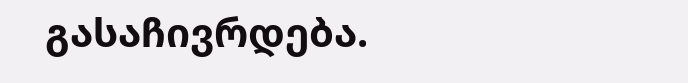გასაჩივრდება.